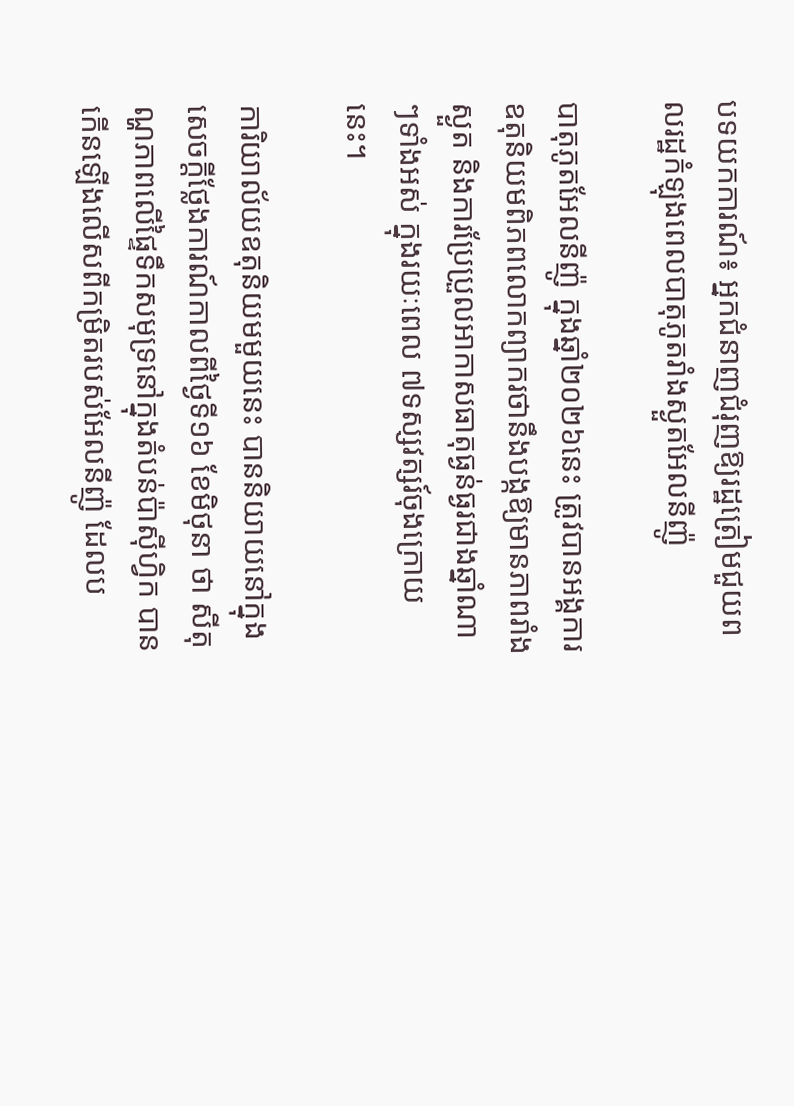បទយកការណ៍៖ អ្នកជំនាញជំរុញឱ្យរដ្ឋត្រៀមជួយពលរដ្ឋកំឡុងពេលបាតុភូតរាំងស្ងួតអែលនីញ៉ូ

បាតុភូតអែលនីញ៉ូ ក្នុងឆ្នាំ២០២៦នេះ ត្រូវបានអង្គការឧតុនិយមពិភពលោកព្យាករថានឹងបង្កឱ្យមានភាពរាំងស្ងួត និងការប្រែប្រួលអាកាសធាតុធ្ងន់ធ្ងរជាងឆ្នាំណាៗទាំងអស់ ក្នុងរយៈពេល ៧ទស្សវត្សរ៍ចុងក្រោយនេះ។

ការិយាល័យឧតុនិយមមួយនេះ បាននិយាយនៅក្នុងសេចក្តីថ្លែងការណ៍កាលពីថ្ងៃទី១៦ ខែមិថុនា ថា សីតុណ្ហភាពលើផ្ទៃទឹកសមុទ្រនៅក្នុងតំបន់ប៉ាស៊ីហ្វិក បានកើនឡើងលើសពីកម្រិតរបស់អែលនីញ៉ូ ដែលប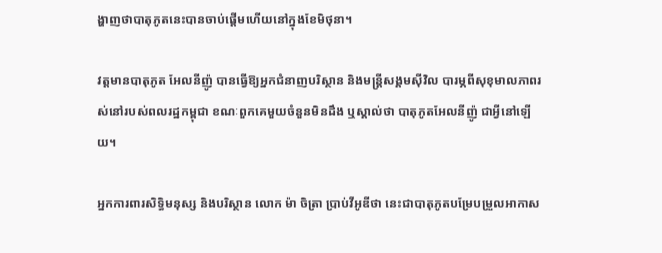ង្ហាញថាបាតុភូតនេះបានចាប់ផ្តើមហើយនៅក្នុងខែមិថុនា។

វត្តមានបាតុភូត អែលនីញ៉ូ បានធ្វើឱ្យអ្នកជំនាញបរិស្ថាន និងមន្ត្រីសង្គមស៊ីវិល បារម្ភពីសុខុមាលភាពរស់នៅរបស់ពលរដ្ឋកម្ពុជា ខណៈពួកគេមួយចំនួនមិនដឹង ឬស្គាល់ថា បាតុភូតអែលនីញ៉ូ ជាអ្វីនៅឡើយ។

អ្នកការពារសិទ្ធិមនុស្ស និងបរិស្ថាន លោក ម៉ា ចិត្រា ប្រាប់វីអូឌីថា នេះជាបាតុភូតបម្រែបម្រួលអាកាស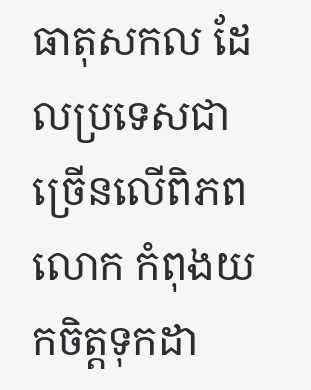ធាតុសកល ដែលប្រទេសជាច្រើនលើពិភពលោក កំពុងយកចិត្តទុកដា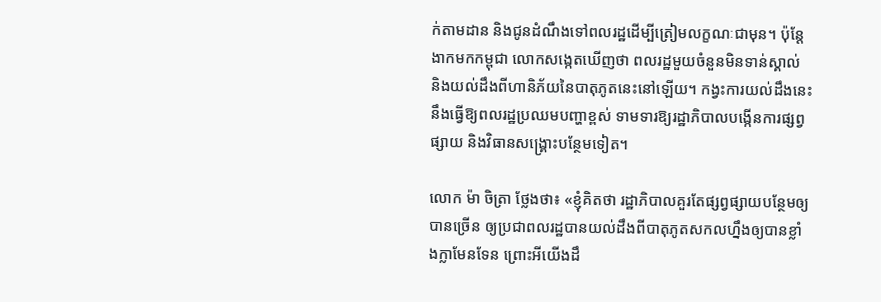ក់តាមដាន និងជូនដំណឹងទៅពលរដ្ឋដើម្បីត្រៀមលក្ខណៈជាមុន។ ប៉ុន្តែងាកមកកម្ពុជា លោកសង្កេតឃើញថា ពលរដ្ឋមួយចំនួនមិនទាន់ស្គាល់ និងយល់ដឹងពីហានិភ័យនៃបាតុភូតនេះនៅឡើយ។ កង្វះការយល់ដឹងនេះ នឹងធ្វើឱ្យពលរដ្ឋប្រឈមបញ្ហាខ្ពស់ ទាមទារឱ្យរដ្ឋាភិបាលបង្កើនការផ្សព្វផ្សាយ និងវិធានសង្គ្រោះបន្ថែមទៀត។

លោក ម៉ា ចិត្រា ថ្លែងថា៖ «ខ្ញុំគិតថា រដ្ឋាភិបាលគួរតែផ្សព្វផ្សាយបន្ថែមឲ្យបានច្រើន ឲ្យប្រជាពលរដ្ឋបានយល់ដឹងពីបាតុភូតសកលហ្នឹងឲ្យបានខ្លាំងក្លាមែនទែន ព្រោះអីយើងដឹ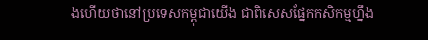ងហើយថានៅប្រទេសកម្ពុជាយើង ជាពិសេសផ្នែកកសិកម្មហ្នឹង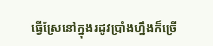ធ្វើស្រែនៅក្នុងរដូវប្រាំងហ្នឹងក៏ច្រើ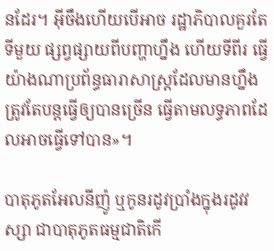នដែរ។ អ៊ីចឹងហើយបើអាច រដ្ឋាភិបាលគួរតែទីមួយ ផ្សព្វផ្សាយពីបញ្ហាហ្នឹង ហើយទីពីរ ធ្វើយ៉ាងណាប្រព័ន្ធធារាសាស្ត្រដែលមានហ្នឹង ត្រូវតែបន្តធ្វើឲ្យបានច្រើន ធ្វើតាមលទ្ធភាពដែលអាចធ្វើទៅបាន»។

បាតុភូតអែលនីញ៉ូ ឬកូនរដូវប្រាំងក្នុងរដូវវស្សា ជាបាតុភូតធម្មជាតិកើ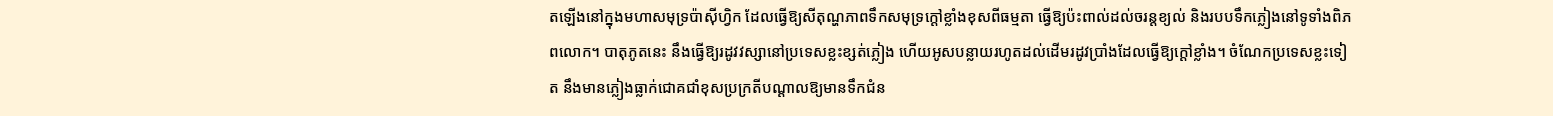តឡើងនៅក្នុងមហាសមុទ្រប៉ាស៊ីហ្វិក ដែលធ្វើឱ្យសីតុណ្ហភាពទឹកសមុទ្រក្តៅខ្លាំងខុសពីធម្មតា ធ្វើឱ្យប៉ះពាល់ដល់ចរន្តខ្យល់ និងរបបទឹកភ្លៀងនៅទូទាំងពិភពលោក។ បាតុភូតនេះ នឹងធ្វើឱ្យរដូវវស្សានៅប្រទេសខ្លះខ្សត់ភ្លៀង ហើយអូសបន្លាយរហូតដល់ដើមរដូវប្រាំងដែលធ្វើឱ្យក្ដៅខ្លាំង។ ចំណែកប្រទេសខ្លះទៀត នឹងមានភ្លៀងធ្លាក់ជោគជាំខុសប្រក្រតីបណ្ដាលឱ្យមានទឹកជំន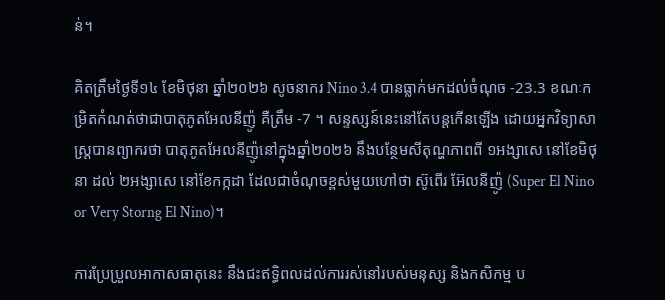ន់។

គិតត្រឹមថ្ងៃទី១៤ ខែមិថុនា ឆ្នាំ២០២៦ សូចនាករ Nino 3.4 បានធ្លាក់មកដល់ចំណុច -23.3 ខណៈកម្រិតកំណត់ថាជាបាតុភូតអែលនីញ៉ូ គឺត្រឹម -7 ។ សន្ទស្សន៍នេះនៅតែបន្តកើនឡើង ដោយអ្នកវិទ្យាសាស្ត្របានព្យាករថា បាតុភូតអែលនីញ៉ូនៅក្នុងឆ្នាំ២០២៦ នឹងបន្ថែមសីតុណ្ហភាពពី ១អង្សាសេ នៅខែមិថុនា ដល់ ២អង្សាសេ នៅខែកក្កដា ដែលជាចំណុចខ្ពស់មួយហៅថា ស៊ូពើរ អ៊ែលនីញ៉ូ (Super El Nino or Very Storng El Nino)។

ការប្រែប្រួលអាកាសធាតុនេះ នឹងជះឥទ្ធិពលដល់ការរស់នៅរបស់មនុស្ស និងកសិកម្ម ប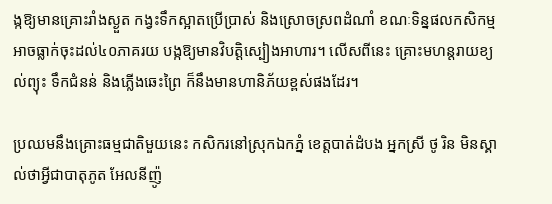ង្កឱ្យមានគ្រោះរាំងស្ងួត កង្វះទឹកស្អាតប្រើប្រាស់ និងស្រោចស្រពដំណាំ ខណៈទិន្នផលកសិកម្មអាចធ្លាក់ចុះដល់៤០ភាគរយ បង្កឱ្យមានវិបត្តិស្បៀងអាហារ។ លើសពីនេះ គ្រោះមហន្តរាយខ្យល់ព្យុះ ទឹកជំនន់ និងភ្លើងឆេះព្រៃ ក៏នឹងមានហានិភ័យខ្ពស់ផងដែរ។

ប្រឈមនឹងគ្រោះធម្មជាតិមួយនេះ កសិករនៅស្រុកឯកភ្នំ ខេត្តបាត់ដំបង អ្នកស្រី ថូ រិន មិនស្គាល់ថាអ្វីជាបាតុភូត អែលនីញ៉ូ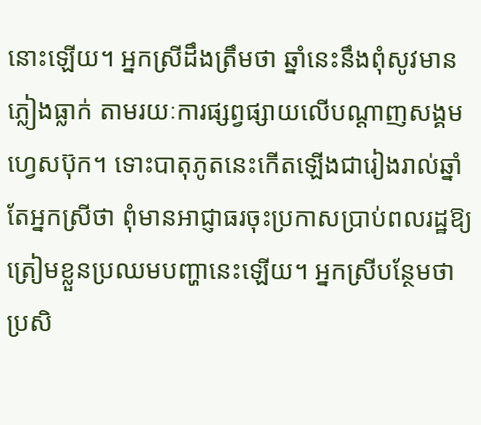នោះឡើយ។ អ្នកស្រីដឹងត្រឹមថា ឆ្នាំនេះនឹងពុំសូវមានភ្លៀងធ្លាក់ តាមរយៈការផ្សព្វផ្សាយលើបណ្ដាញសង្គមហ្វេសប៊ុក។ ទោះបាតុភូតនេះកើតឡើងជារៀងរាល់ឆ្នាំ តែអ្នកស្រីថា ពុំមានអាជ្ញាធរចុះប្រកាសប្រាប់ពលរដ្ឋឱ្យត្រៀមខ្លួនប្រឈមបញ្ហានេះឡើយ។ អ្នកស្រីបន្ថែមថា ប្រសិ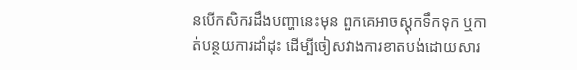នបើកសិករដឹងបញ្ហានេះមុន ពួកគេអាចស្តុកទឹកទុក ឬកាត់បន្ថយការដាំដុះ ដើម្បីចៀសវាងការខាតបង់ដោយសារ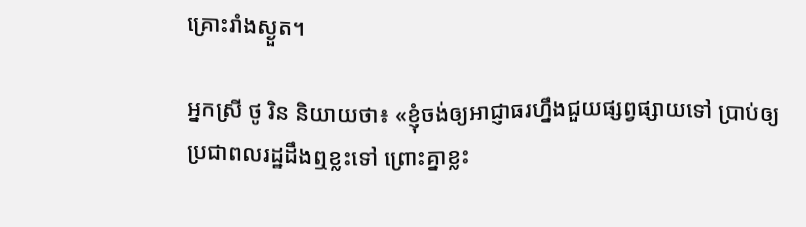គ្រោះរាំងស្ងួត។

អ្នកស្រី ថូ រិន និយាយថា៖ «ខ្ញុំចង់ឲ្យអាជ្ញាធរហ្នឹងជួយផ្សព្វផ្សាយទៅ ប្រាប់ឲ្យប្រជាពលរដ្ឋដឹងឮខ្លះទៅ ព្រោះគ្នាខ្លះ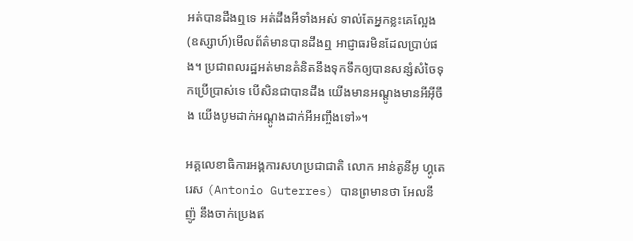អត់បានដឹងឮទេ អត់ដឹងអីទាំងអស់ ទាល់តែអ្នកខ្លះគេល្អែង (ឧស្សាហ៍)មើលព័ត៌មានបានដឹងឮ អាជ្ញាធរមិនដែលប្រាប់ផង។ ប្រជាពលរដ្ឋអត់មានគំនិតនឹងទុកទឹកឲ្យបានសន្សំសំចៃទុកប្រើប្រាស់ទេ បើសិនជាបានដឹង យើងមានអណ្ដូងមានអីអ៊ីចឹង យើងបូមដាក់អណ្ដូងដាក់អីអញ្ចឹងទៅ»។

អគ្គលេខាធិការអង្គការសហប្រជាជាតិ លោក អាន់តូនីអូ ហ្គូតេរេស (Antonio Guterres) បានព្រមានថា អែលនីញ៉ូ នឹងចាក់ប្រេងឥ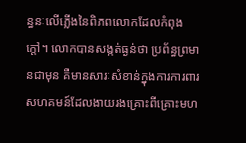ន្ធនៈលើភ្លើងនៃពិភពលោកដែលកំពុងក្តៅ។ លោកបានសង្កត់ធ្ងន់ថា ប្រព័ន្ធព្រមានជាមុន គឺមានសារៈសំខាន់ក្នុងការការពារសហគមន៍ដែលងាយរងគ្រោះពីគ្រោះមហ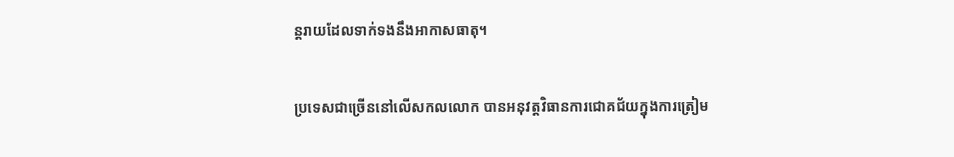ន្តរាយដែលទាក់ទងនឹងអាកាសធាតុ។

ប្រទេសជាច្រើននៅលើសកលលោក បានអនុវត្តវិធានការជោគជ័យក្នុងការត្រៀម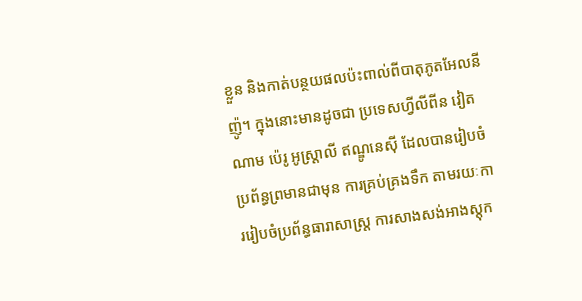ខ្លួន និងកាត់បន្ថយផលប៉ះពាល់ពីបាតុភូតអែលនីញ៉ូ។ ក្នុងនោះមានដូចជា ប្រទេសហ្វីលីពីន វៀតណាម ប៉េរូ អូស្ត្រាលី ឥណ្ឌូនេស៊ី ដែលបានរៀបចំប្រព័ន្ធព្រមានជាមុន ការគ្រប់គ្រងទឹក តាមរយៈការរៀបចំប្រព័ន្ធធារាសាស្ត្រ ការសាងសង់អាងស្តុក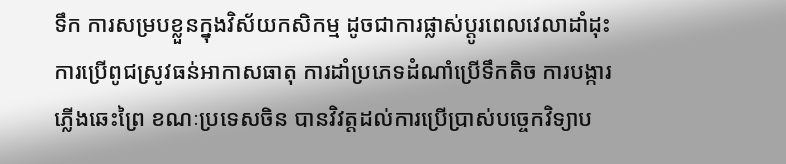ទឹក ការសម្របខ្លួនក្នុងវិស័យកសិកម្ម ដូចជាការផ្លាស់ប្ដូរពេលវេលាដាំដុះ ការប្រើពូជស្រូវធន់អាកាសធាតុ ការដាំប្រភេទដំណាំប្រើទឹកតិច ការបង្ការភ្លើងឆេះព្រៃ ខណៈប្រទេសចិន បានវិវត្តដល់ការប្រើប្រាស់បច្ចេកវិទ្យាប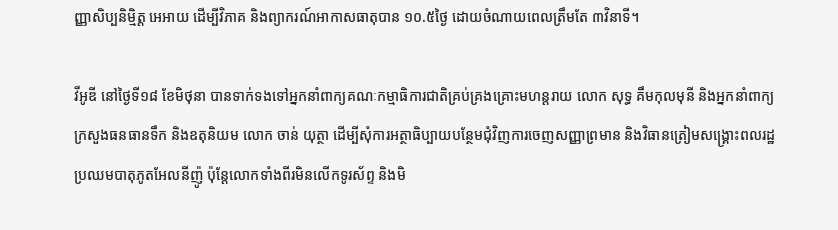ញ្ញាសិប្បនិម្មិត្ត អេអាយ ដើម្បីវិភាគ និងព្យាករណ៍អាកាសធាតុបាន ១០.៥ថ្ងៃ ដោយចំណាយពេលត្រឹមតែ ៣វិនាទី។

វីអូឌី នៅថ្ងៃទី១៨ ខែមិថុនា បានទាក់ទងទៅអ្នកនាំពាក្យគណៈកម្មាធិការជាតិគ្រប់គ្រងគ្រោះមហន្តរាយ លោក សុទ្ធ គឹមកុលមុនី និងអ្នកនាំពាក្យក្រសួងធនធានទឹក និងឧតុនិយម លោក ចាន់ យុត្ថា ដើម្បីសុំការអត្ថាធិប្បាយបន្ថែមជុំវិញការចេញសញ្ញាព្រមាន និងវិធានត្រៀមសង្គ្រោះពលរដ្ឋប្រឈមបាតុភូតអែលនីញ៉ូ ប៉ុន្តែលោកទាំងពីរមិនលើកទូរស័ព្ទ និងមិ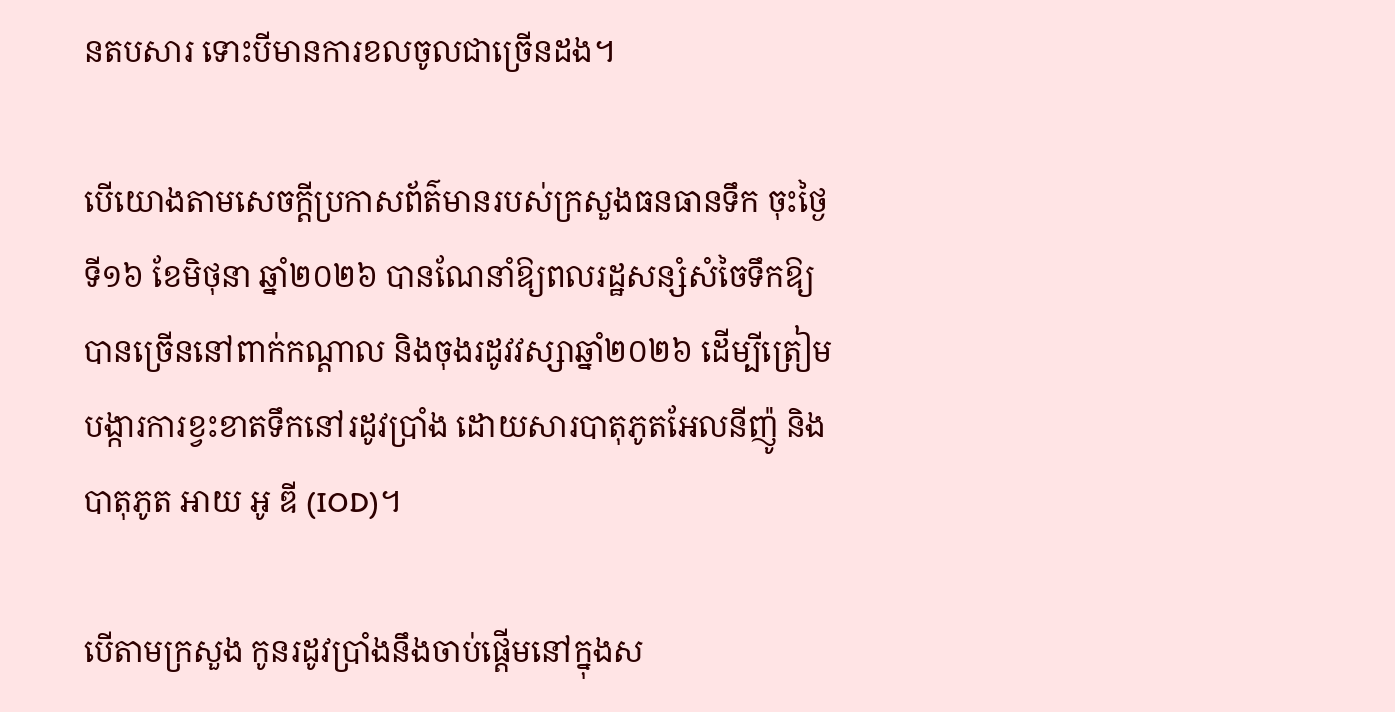នតបសារ ទោះបីមានការខលចូលជាច្រើនដង។

បើយោងតាមសេចក្ដីប្រកាសព័ត៌មានរបស់ក្រសួងធនធានទឹក ចុះថ្ងៃទី១៦ ខែមិថុនា ឆ្នាំ២០២៦ បានណែនាំឱ្យពលរដ្ឋសន្សំសំចៃទឹកឱ្យបានច្រើននៅពាក់កណ្តាល និងចុងរដូវវស្សាឆ្នាំ២០២៦ ដើម្បីត្រៀមបង្ការការខ្វះខាតទឹកនៅរដូវប្រាំង ដោយសារបាតុភូតអែលនីញ៉ូ និងបាតុភូត អាយ អូ ឌី (IOD)។

បើតាមក្រសួង កូនរដូវប្រាំងនឹងចាប់ផ្តើមនៅក្នុងស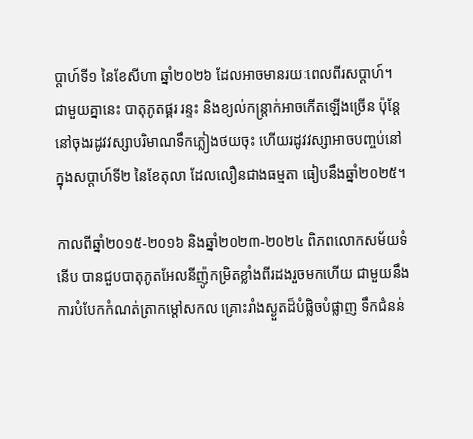ប្តាហ៍ទី១ នៃខែសីហា ឆ្នាំ២០២៦ ដែលអាចមានរយៈពេលពីរសប្តាហ៍។ ជាមួយគ្នានេះ បាតុភូតផ្គរ រន្ទះ និងខ្យល់កន្ត្រាក់អាចកើតឡើងច្រើន ប៉ុន្តែនៅចុងរដូវវស្សាបរិមាណទឹកភ្លៀងថយចុះ ហើយរដូវវស្សាអាចបញ្ចប់នៅក្នុងសប្តាហ៍ទី២ នៃខែតុលា ដែលលឿនជាងធម្មតា ធៀបនឹងឆ្នាំ២០២៥។

កាលពីឆ្នាំ២០១៥-២០១៦ និងឆ្នាំ២០២៣-២០២៤ ពិភពលោកសម័យទំនើប បានជួបបាតុភូតអែលនីញ៉ូកម្រិតខ្លាំងពីរដងរួចមកហើយ ជាមួយនឹងការបំបែកកំណត់ត្រាកម្តៅសកល គ្រោះរាំងស្ងួតដ៏បំផ្លិចបំផ្លាញ ទឹកជំនន់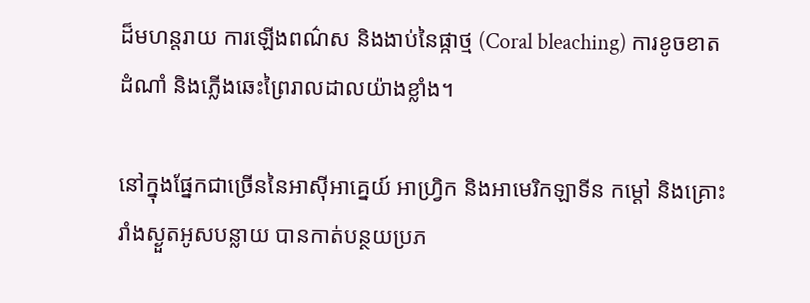ដ៏មហន្តរាយ ការឡើងពណ៌ស និងងាប់នៃផ្កាថ្ម (Coral bleaching) ការខូចខាតដំណាំ និងភ្លើងឆេះព្រៃរាលដាលយ៉ាងខ្លាំង។

នៅក្នុងផ្នែកជាច្រើននៃអាស៊ីអាគ្នេយ៍ អាហ្វ្រិក និងអាមេរិកឡាទីន កម្តៅ និងគ្រោះរាំងស្ងួតអូសបន្លាយ បានកាត់បន្ថយប្រភ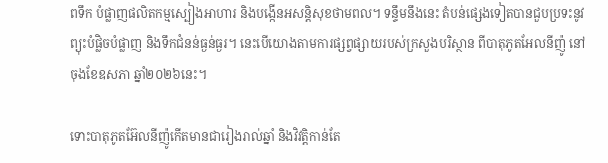ពទឹក បំផ្លាញផលិតកម្មស្បៀងអាហារ និងបង្កើនអសន្តិសុខថាមពល។ ទន្ទឹមនឹងនេះ តំបន់ផ្សេងទៀតបានជួបប្រទះនូវព្យុះបំផ្លិចបំផ្លាញ និងទឹកជំនន់ធ្ងន់ធ្ងរ។ នេះបើយោងតាមការផ្សព្វផ្សាយរបស់ក្រសួងបរិស្ថាន ពីបាតុភូតអែលនីញ៉ូ នៅចុងខែឧសភា ឆ្នាំ២០២៦នេះ។

ទោះបាតុភូតអ៊ែលនីញ៉ូកើតមានជារៀងរាល់ឆ្នាំ និងវិវត្តិកាន់តែ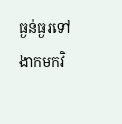ធ្ងន់ធ្ងរទៅ ងាកមកវិ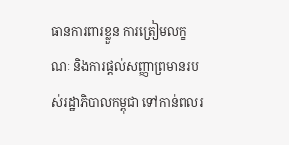ធានការពារខ្លួន ការត្រៀមលក្ខណៈ និងការផ្ដល់សញ្ញាព្រមានរបស់រដ្ឋាភិបាលកម្ពុជា ទៅកាន់ពលរ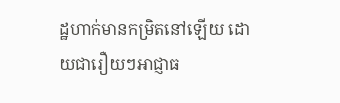ដ្ឋហាក់មានកម្រិតនៅឡើយ ដោយជារឿយៗអាជ្ញាធ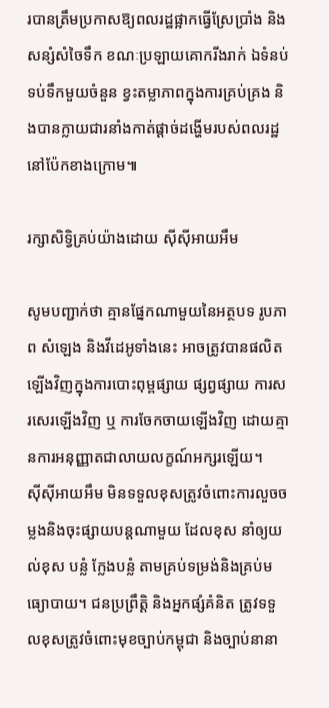របានត្រឹមប្រកាសឱ្យពលរដ្ឋផ្អាកធ្វើស្រែប្រាំង និងសន្សំសំចៃទឹក ខណៈប្រឡាយគោករីងរាក់ ឯទំនប់ទប់ទឹកមួយចំនួន ខ្វះតម្លាភាពក្នុងការគ្រប់គ្រង និងបានក្លាយជារនាំងកាត់ផ្ដាច់ដង្ហើមរបស់ពលរដ្ឋនៅប៉ែកខាងក្រោម៕

រក្សាសិទ្វិគ្រប់យ៉ាងដោយ ស៊ីស៊ីអាយអឹម

សូមបញ្ជាក់ថា គ្មានផ្នែកណាមួយនៃអត្ថបទ រូបភាព សំឡេង និងវីដេអូទាំងនេះ អាចត្រូវបានផលិតឡើងវិញក្នុងការបោះពុម្ពផ្សាយ ផ្សព្វផ្សាយ ការសរសេរឡើងវិញ ឬ ការចែកចាយឡើងវិញ ដោយគ្មានការអនុញ្ញាតជាលាយលក្ខណ៍អក្សរឡើយ។
ស៊ីស៊ីអាយអឹម មិនទទួលខុសត្រូវចំពោះការលួចចម្លងនិងចុះផ្សាយបន្តណាមួយ ដែលខុស នាំឲ្យយល់ខុស បន្លំ ក្លែងបន្លំ តាមគ្រប់ទម្រង់និងគ្រប់មធ្យោបាយ។ ជនប្រព្រឹត្តិ និងអ្នកផ្សំគំនិត ត្រូវទទួលខុសត្រូវចំពោះមុខច្បាប់កម្ពុជា និងច្បាប់នានា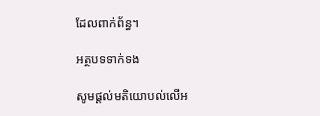ដែលពាក់ព័ន្ធ។

អត្ថបទទាក់ទង

សូមផ្ដល់មតិយោបល់លើអ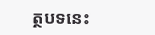ត្ថបទនេះ